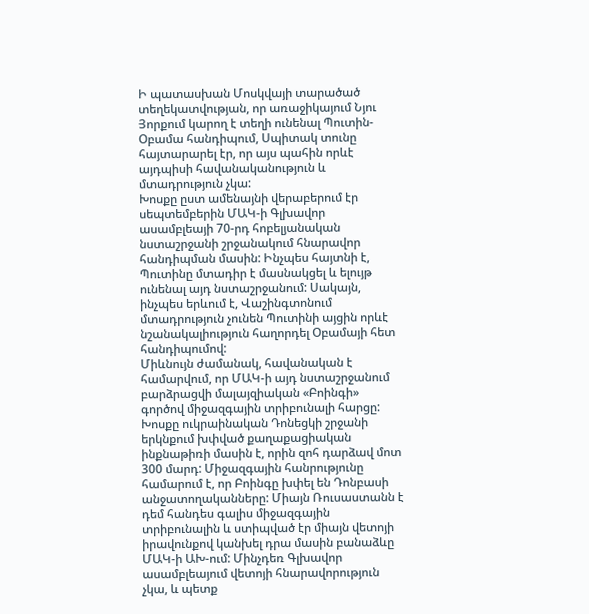Ի պատասխան Մոսկվայի տարածած տեղեկատվության, որ առաջիկայում Նյու Յորքում կարող է տեղի ունենալ Պուտին-Օբամա հանդիպում, Սպիտակ տունը հայտարարել էր, որ այս պահին որևէ այդպիսի հավանականություն և մտադրություն չկա:
Խոսքը ըստ ամենայնի վերաբերում էր սեպտեմբերին ՄԱԿ-ի Գլխավոր ասամբլեայի 70-րդ հոբելյանական նստաշրջանի շրջանակում հնարավոր հանդիպման մասին: Ինչպես հայտնի է, Պուտինը մտադիր է մասնակցել և ելույթ ունենալ այդ նստաշրջանում: Սակայն, ինչպես երևում է, Վաշինգտոնում մտադրություն չունեն Պուտինի այցին որևէ նշանակալիություն հաղորդել Օբամայի հետ հանդիպումով:
Միևնույն ժամանակ, հավանական է համարվում, որ ՄԱԿ-ի այդ նստաշրջանում բարձրացվի մալայզիական «Բոինգի» գործով միջազգային տրիբունալի հարցը: Խոսքը ուկրաինական Դոնեցկի շրջանի երկնքում խփված քաղաքացիական ինքնաթիռի մասին է, որին զոհ դարձավ մոտ 300 մարդ: Միջազգային հանրությունը համարում է, որ Բոինգը խփել են Դոնբասի անջատողականները: Միայն Ռուսաստանն է դեմ հանդես գալիս միջազգային տրիբունալին և ստիպված էր միայն վետոյի իրավունքով կանխել դրա մասին բանաձևը ՄԱԿ-ի ԱԽ-ում: Մինչդեռ Գլխավոր ասամբլեայում վետոյի հնարավորություն չկա, և պետք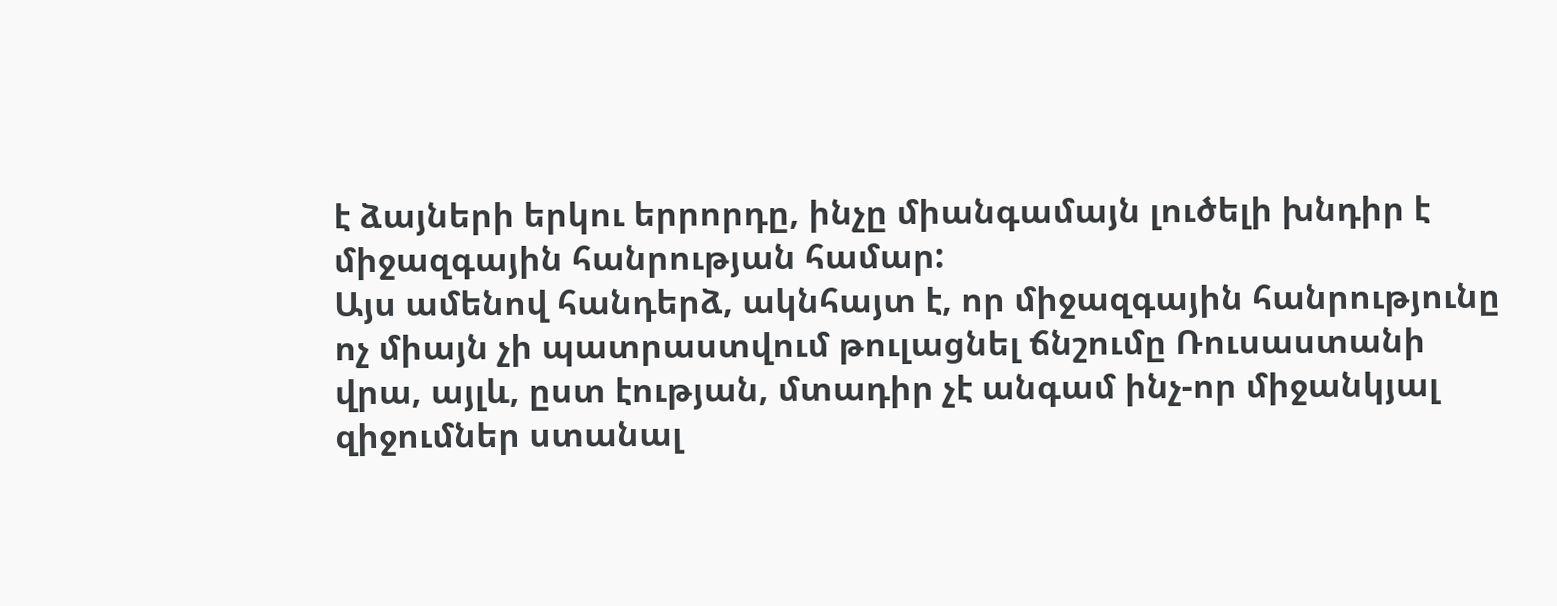է ձայների երկու երրորդը, ինչը միանգամայն լուծելի խնդիր է միջազգային հանրության համար:
Այս ամենով հանդերձ, ակնհայտ է, որ միջազգային հանրությունը ոչ միայն չի պատրաստվում թուլացնել ճնշումը Ռուսաստանի վրա, այլև, ըստ էության, մտադիր չէ անգամ ինչ-որ միջանկյալ զիջումներ ստանալ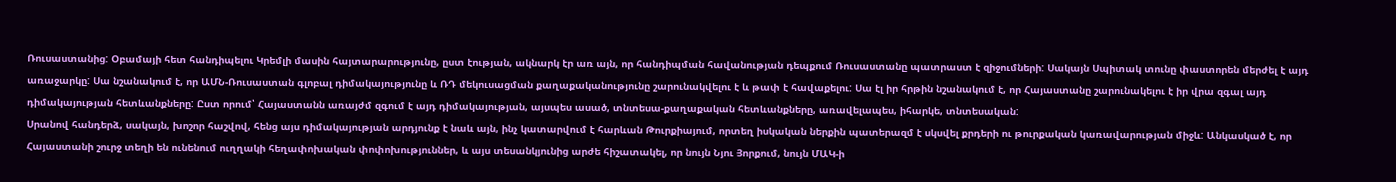Ռուսաստանից: Օբամայի հետ հանդիպելու Կրեմլի մասին հայտարարությունը, ըստ էության, ակնարկ էր առ այն, որ հանդիպման հավանության դեպքում Ռուսաստանը պատրաստ է զիջումների: Սակայն Սպիտակ տունը փաստորեն մերժել է այդ առաջարկը: Սա նշանակում է, որ ԱՄՆ-Ռուսաստան գլոբալ դիմակայությունը և ՌԴ մեկուսացման քաղաքականությունը շարունակվելու է և թափ է հավաքելու: Սա էլ իր հրթին նշանակում է, որ Հայաստանը շարունակելու է իր վրա զգալ այդ դիմակայության հետևանքները: Ըստ որում՝ Հայաստանն առայժմ զգում է այդ դիմակայության, այսպես ասած, տնտեսա-քաղաքական հետևանքները, առավելապես, իհարկե, տնտեսական:
Սրանով հանդերձ, սակայն, խոշոր հաշվով, հենց այս դիմակայության արդյունք է նաև այն, ինչ կատարվում է հարևան Թուրքիայում, որտեղ իսկական ներքին պատերազմ է սկսվել քրդերի ու թուրքական կառավարության միջև: Անկասկած է, որ Հայաստանի շուրջ տեղի են ունենում ուղղակի հեղափոխական փոփոխություններ, և այս տեսանկյունից արժե հիշատակել, որ նույն Նյու Յորքում, նույն ՄԱԿ-ի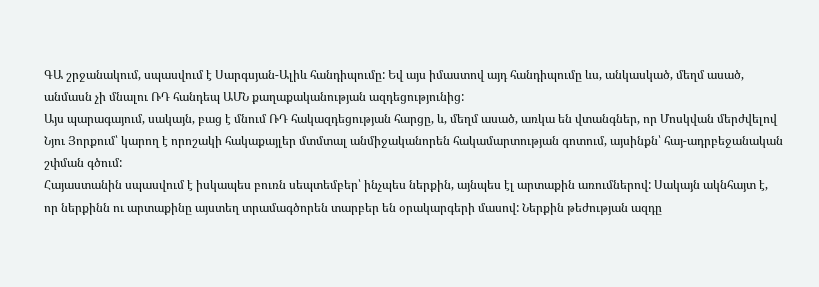ԳԱ շրջանակում, սպասվում է Սարգսյան-Ալիև հանդիպումը: Եվ այս իմաստով այդ հանդիպումը ևս, անկասկած, մեղմ ասած, անմասն չի մնալու ՌԴ հանդեպ ԱՄՆ քաղաքականության ազդեցությունից:
Այս պարագայում, սակայն, բաց է մնում ՌԴ հակազդեցության հարցը, և, մեղմ ասած, առկա են վտանգներ, որ Մոսկվան մերժվելով Նյու Յորքում՝ կարող է որոշակի հակաքայլեր մտմտալ անմիջականորեն հակամարտության գոտում, այսինքն՝ հայ-ադրբեջանական շփման գծում:
Հայաստանին սպասվում է իսկապես բուռն սեպտեմբեր՝ ինչպես ներքին, այնպես էլ արտաքին առումներով: Սակայն ակնհայտ է, որ ներքինն ու արտաքինը այստեղ տրամագծորեն տարբեր են օրակարգերի մասով: Ներքին թեժության ազդը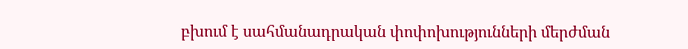բխում է սահմանադրական փոփոխությունների մերժման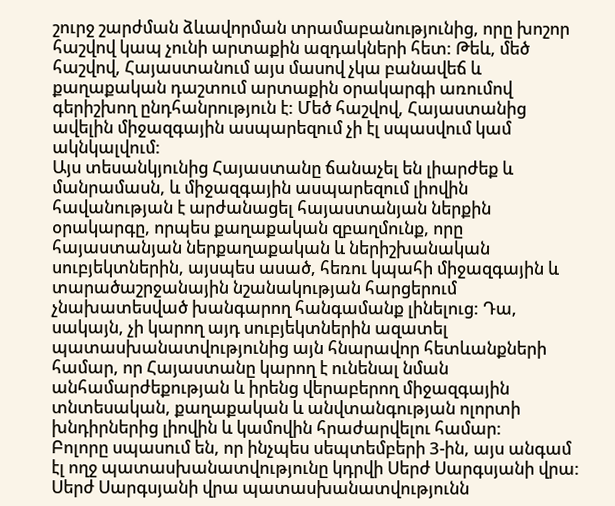շուրջ շարժման ձևավորման տրամաբանությունից, որը խոշոր հաշվով կապ չունի արտաքին ազդակների հետ: Թեև, մեծ հաշվով, Հայաստանում այս մասով չկա բանավեճ և քաղաքական դաշտում արտաքին օրակարգի առումով գերիշխող ընդհանրություն է: Մեծ հաշվով, Հայաստանից ավելին միջազգային ասպարեզում չի էլ սպասվում կամ ակնկալվում:
Այս տեսանկյունից Հայաստանը ճանաչել են լիարժեք և մանրամասն, և միջազգային ասպարեզում լիովին հավանության է արժանացել հայաստանյան ներքին օրակարգը, որպես քաղաքական զբաղմունք, որը հայաստանյան ներքաղաքական և ներիշխանական սուբյեկտներին, այսպես ասած, հեռու կպահի միջազգային և տարածաշրջանային նշանակության հարցերում չնախատեսված խանգարող հանգամանք լինելուց: Դա, սակայն, չի կարող այդ սուբյեկտներին ազատել պատասխանատվությունից այն հնարավոր հետևանքների համար, որ Հայաստանը կարող է ունենալ նման անհամարժեքության և իրենց վերաբերող միջազգային տնտեսական, քաղաքական և անվտանգության ոլորտի խնդիրներից լիովին և կամովին հրաժարվելու համար:
Բոլորը սպասում են, որ ինչպես սեպտեմբերի 3-ին, այս անգամ էլ ողջ պատասխանատվությունը կդրվի Սերժ Սարգսյանի վրա: Սերժ Սարգսյանի վրա պատասխանատվությունն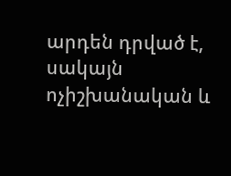արդեն դրված է, սակայն ոչիշխանական և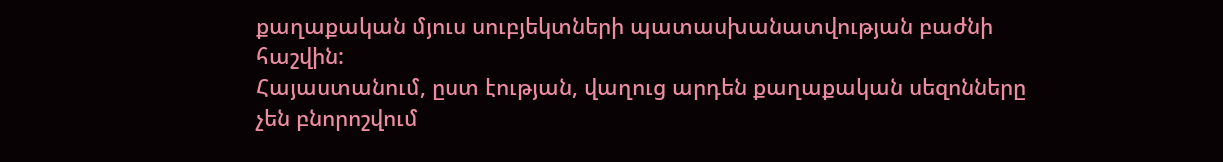քաղաքական մյուս սուբյեկտների պատասխանատվության բաժնի հաշվին:
Հայաստանում, ըստ էության, վաղուց արդեն քաղաքական սեզոնները չեն բնորոշվում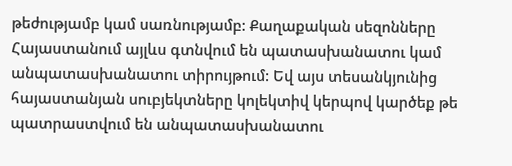թեժությամբ կամ սառնությամբ: Քաղաքական սեզոնները Հայաստանում այլևս գտնվում են պատասխանատու կամ անպատասխանատու տիրույթում: Եվ այս տեսանկյունից հայաստանյան սուբյեկտները կոլեկտիվ կերպով կարծեք թե պատրաստվում են անպատասխանատու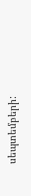սեպտեմբերի: